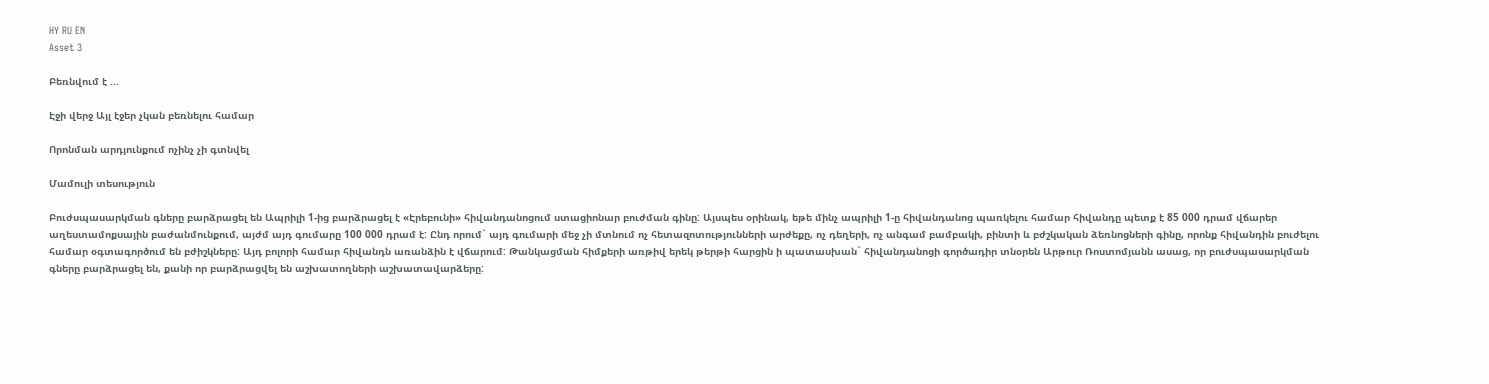HY RU EN
Asset 3

Բեռնվում է ...

Էջի վերջ Այլ էջեր չկան բեռնելու համար

Որոնման արդյունքում ոչինչ չի գտնվել

Մամուլի տեսություն

Բուժսպասարկման գները բարձրացել են Ապրիլի 1-ից բարձրացել է «Էրեբունի» հիվանդանոցում ստացիոնար բուժման գինը: Այսպես օրինակ, եթե մինչ ապրիլի 1-ը հիվանդանոց պառկելու համար հիվանդը պետք է 85 000 դրամ վճարեր աղեստամոքսային բաժանմունքում, այժմ այդ գումարը 100 000 դրամ է: Ընդ որում` այդ գումարի մեջ չի մտնում ոչ հետազոտությունների արժեքը, ոչ դեղերի, ոչ անգամ բամբակի, բինտի և բժշկական ձեռնոցների գինը, որոնք հիվանդին բուժելու համար օգտագործում են բժիշկները: Այդ բոլորի համար հիվանդն առանձին է վճարում: Թանկացման հիմքերի առթիվ երեկ թերթի հարցին ի պատասխան` հիվանդանոցի գործադիր տնօրեն Արթուր Ռոստոմյանն ասաց, որ բուժսպասարկման գները բարձրացել են, քանի որ բարձրացվել են աշխատողների աշխատավարձերը: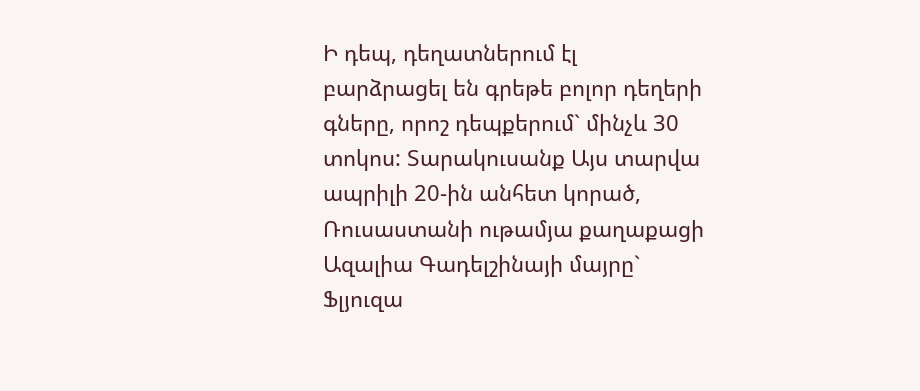Ի դեպ, դեղատներում էլ բարձրացել են գրեթե բոլոր դեղերի գները, որոշ դեպքերում` մինչև 30 տոկոս: Տարակուսանք Այս տարվա ապրիլի 20-ին անհետ կորած, Ռուսաստանի ութամյա քաղաքացի Ազալիա Գադելշինայի մայրը` Ֆլյուզա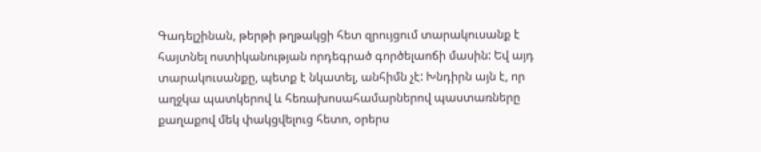Գադելշինան, թերթի թղթակցի հետ զրույցում տարակուսանք է հայտնել ոստիկանության որդեգրած գործելաոճի մասին: Եվ այդ տարակուսանքը, պետք է նկատել, անհիմն չէ: Խնդիրն այն է, որ աղջկա պատկերով և հեռախոսահամարներով պաստառները քաղաքով մեկ փակցվելուց հետո, օրերս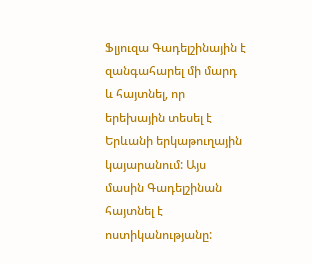Ֆլյուզա Գադելշինային է զանգահարել մի մարդ և հայտնել, որ երեխային տեսել է Երևանի երկաթուղային կայարանում: Այս մասին Գադելշինան հայտնել է ոստիկանությանը: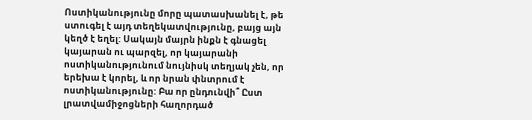Ոստիկանությունը մորը պատասխանել է, թե ստուգել է այդ տեղեկատվությունը, բայց այն կեղծ է եղել: Սակայն մայրն ինքն է գնացել կայարան ու պարզել, որ կայարանի ոստիկանությունում նույնիսկ տեղյակ չեն, որ երեխա է կորել, և որ նրան փնտրում է ոստիկանությունը: Բա որ ընդունվի՞ Ըստ լրատվամիջոցների հաղորդած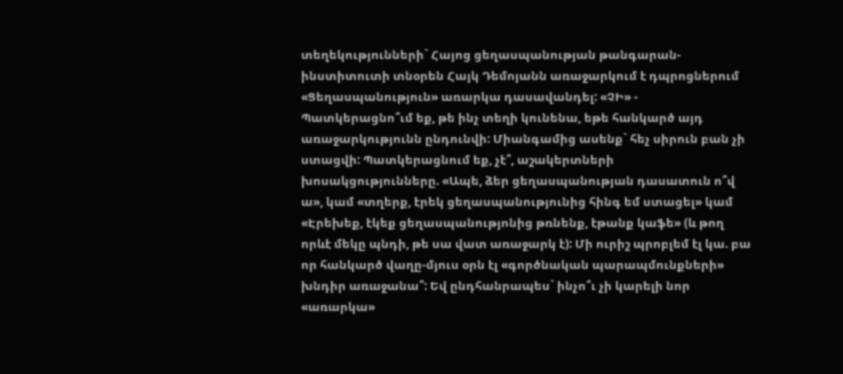տեղեկությունների` Հայոց ցեղասպանության թանգարան-ինստիտուտի տնօրեն Հայկ Դեմոյանն առաջարկում է դպրոցներում «Ցեղասպանություն» առարկա դասավանդել: «ՉԻ» - Պատկերացնո՞ւմ եք, թե ինչ տեղի կունենա, եթե հանկարծ այդ առաջարկությունն ընդունվի: Միանգամից ասենք` հեչ սիրուն բան չի ստացվի: Պատկերացնում եք, չէ՞, աշակերտների խոսակցությունները. «Ապե, ձեր ցեղասպանության դասատուն ո՞վ ա», կամ «տղերք, էրեկ ցեղասպանությունից հինգ եմ ստացել» կամ «Էրեխեք, էկեք ցեղասպանությոնից թռնենք, էթանք կաֆե» (և թող որևէ մեկը պնդի, թե սա վատ առաջարկ է): Մի ուրիշ պրոբլեմ էլ կա. բա որ հանկարծ վաղը-մյուս օրն էլ «գործնական պարապմունքների» խնդիր առաջանա՞: Եվ ընդհանրապես` ինչո՞ւ չի կարելի նոր «առարկա»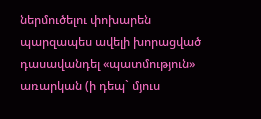ներմուծելու փոխարեն պարզապես ավելի խորացված դասավանդել «պատմություն» առարկան (ի դեպ` մյուս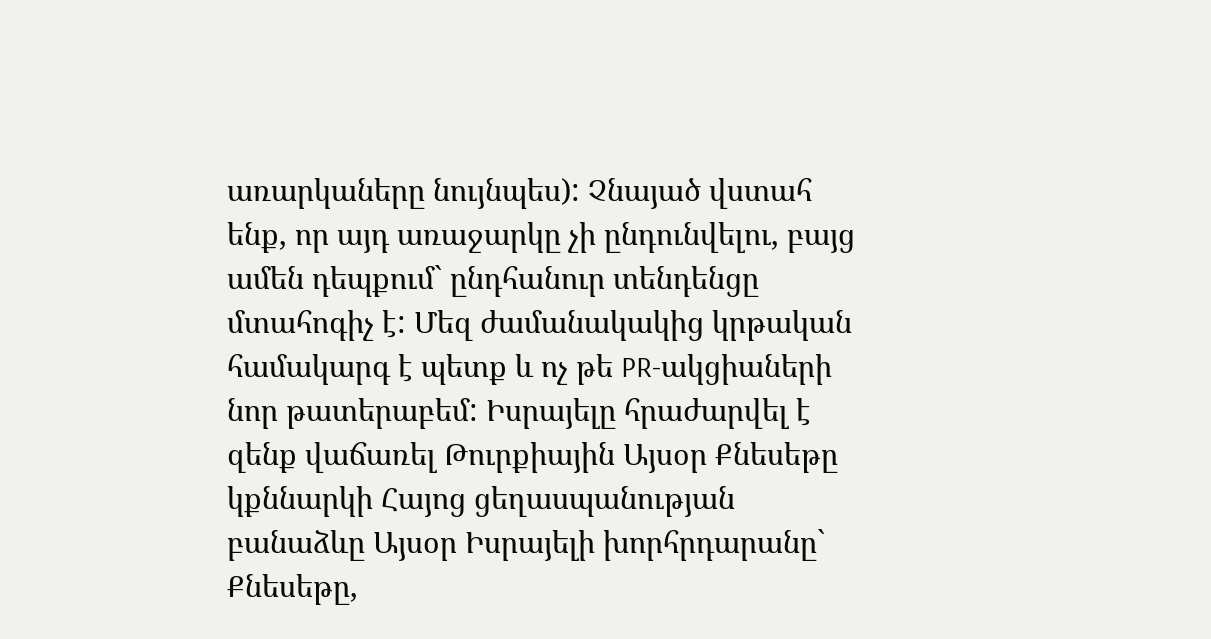առարկաները նույնպես): Չնայած վստահ ենք, որ այդ առաջարկը չի ընդունվելու, բայց ամեն դեպքում` ընդհանուր տենդենցը մտահոգիչ է: Մեզ ժամանակակից կրթական համակարգ է պետք և ոչ թե PR-ակցիաների նոր թատերաբեմ: Իսրայելը հրաժարվել է զենք վաճառել Թուրքիային Այսօր Քնեսեթը կքննարկի Հայոց ցեղասպանության բանաձևը Այսօր Իսրայելի խորհրդարանը` Քնեսեթը,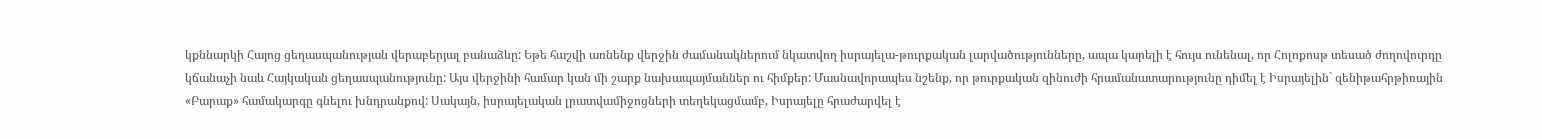կքննարկի Հայոց ցեղասպանության վերաբերյալ բանաձևը: Եթե հաշվի առնենք վերջին ժամանակներում նկատվող իսրայելա-թուրքական լարվածությունները, ապա կարելի է հույս ունենալ, որ Հոլոքոսթ տեսած ժողովուրդը կճանաչի նաև Հայկական ցեղասպանությունը: Այս վերջինի համար կան մի շարք նախապայմաններ ու հիմքեր: Մասնավորապես նշենք, որ թուրքական զինուժի հրամանատարությունը դիմել է Իսրայելին` զենիթահրթիռային «Բարաք» համակարգը գնելու խնդրանքով: Սակայն, իսրայելական լրատվամիջոցների տեղեկացմամբ, Իսրայելը հրաժարվել է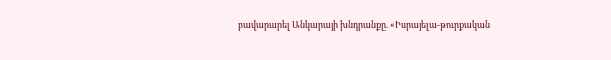բավարարել Անկարայի խնդրանքը. «Իսրայելա-թուրքական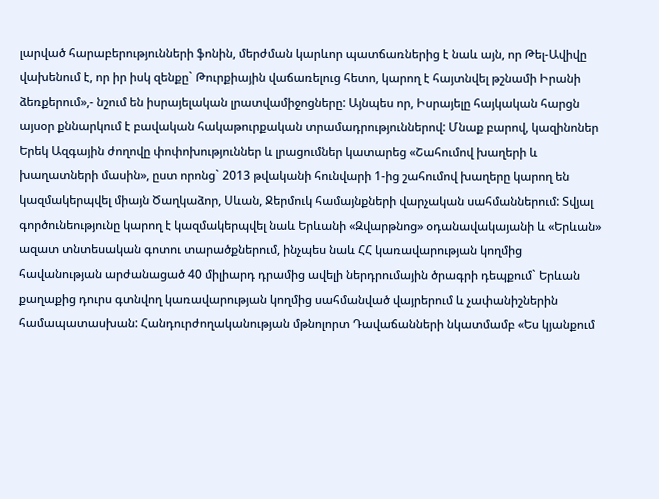լարված հարաբերությունների ֆոնին, մերժման կարևոր պատճառներից է նաև այն, որ Թել-Ավիվը վախենում է, որ իր իսկ զենքը` Թուրքիային վաճառելուց հետո, կարող է հայտնվել թշնամի Իրանի ձեռքերում»,- նշում են իսրայելական լրատվամիջոցները: Այնպես որ, Իսրայելը հայկական հարցն այսօր քննարկում է բավական հակաթուրքական տրամադրություններով: Մնաք բարով, կազինոներ Երեկ Ազգային ժողովը փոփոխություններ և լրացումներ կատարեց «Շահումով խաղերի և խաղատների մասին», ըստ որոնց` 2013 թվականի հունվարի 1-ից շահումով խաղերը կարող են կազմակերպվել միայն Ծաղկաձոր, Սևան, Ջերմուկ համայնքների վարչական սահմաններում: Տվյալ գործունեությունը կարող է կազմակերպվել նաև Երևանի «Զվարթնոց» օդանավակայանի և «Երևան» ազատ տնտեսական գոտու տարածքներում, ինչպես նաև ՀՀ կառավարության կողմից հավանության արժանացած 40 միլիարդ դրամից ավելի ներդրումային ծրագրի դեպքում` Երևան քաղաքից դուրս գտնվող կառավարության կողմից սահմանված վայրերում և չափանիշներին համապատասխան: Հանդուրժողականության մթնոլորտ Դավաճանների նկատմամբ «Ես կյանքում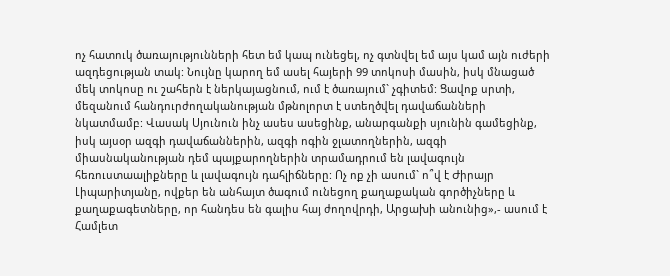ոչ հատուկ ծառայությունների հետ եմ կապ ունեցել, ոչ գտնվել եմ այս կամ այն ուժերի ազդեցության տակ: Նույնը կարող եմ ասել հայերի 99 տոկոսի մասին, իսկ մնացած մեկ տոկոսը ու շահերն է ներկայացնում, ում է ծառայում` չգիտեմ: Ցավոք սրտի, մեզանում հանդուրժողականության մթնոլորտ է ստեղծվել դավաճանների նկատմամբ: Վասակ Սյունուն ինչ ասես ասեցինք, անարգանքի սյունին գամեցինք, իսկ այսօր ազգի դավաճաններին, ազգի ոգին ջլատողներին, ազգի միասնականության դեմ պայքարողներին տրամադրում են լավագույն հեռուստաալիքները և լավագույն դահլիճները: Ոչ ոք չի ասում` ո՞վ է Ժիրայր Լիպարիտյանը, ովքեր են անհայտ ծագում ունեցող քաղաքական գործիչները և քաղաքագետները, որ հանդես են գալիս հայ ժողովրդի, Արցախի անունից»,- ասում է Համլետ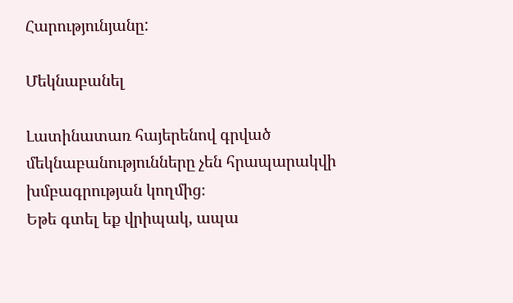Հարությունյանը:

Մեկնաբանել

Լատինատառ հայերենով գրված մեկնաբանությունները չեն հրապարակվի խմբագրության կողմից։
Եթե գտել եք վրիպակ, ապա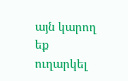այն կարող եք ուղարկել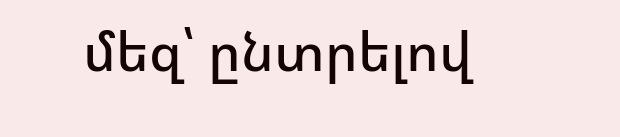մեզ՝ ընտրելով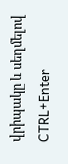վրիպակը և սեղմելով CTRL+Enter